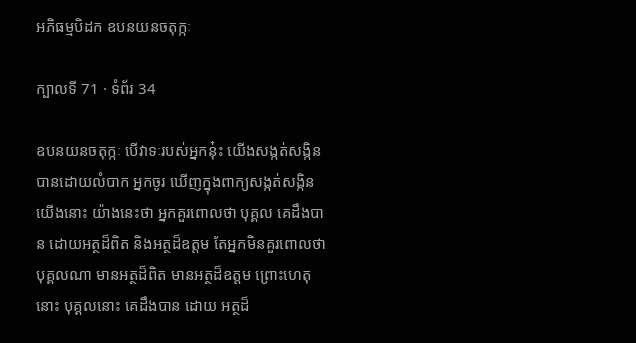អភិធម្មបិដក ឧបនយនចតុក្កៈ

ក្បាលទី 71 · ទំព័រ 34

ឧបនយនចតុក្កៈ បើវាទៈរបស់អ្នកនុ៎ះ យើងសង្កត់សង្កិនបានដោយលំបាក អ្នកចូរ ឃើញក្នុងពាក្យសង្កត់សង្កិនយើងនោះ យ៉ាងនេះថា អ្នកគួរពោលថា បុគ្គល គេដឹងបាន ដោយអត្ថដ៏ពិត និងអត្ថដ៏ឧត្តម តែអ្នកមិនគួរពោលថា បុគ្គលណា មានអត្ថដ៏ពិត មានអត្ថដ៏ឧត្តម ព្រោះហេតុនោះ បុគ្គលនោះ គេដឹងបាន ដោយ អត្ថដ៏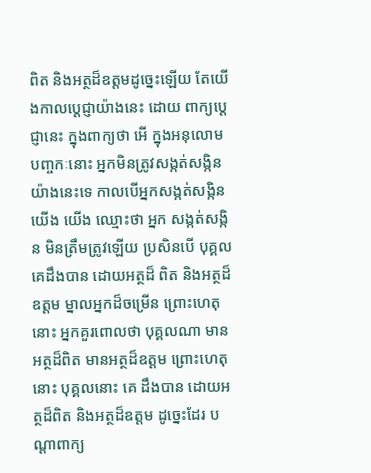ពិត និងអត្ថដ៏ឧត្តមដូច្នេះឡើយ តែយើងកាលប្តេជ្ញាយ៉ាងនេះ ដោយ ពាក្យប្តេជ្ញានេះ ក្នុងពាក្យថា អើ ក្នុងអនុលោមបញ្ចកៈនោះ អ្នកមិនត្រូវសង្កត់សង្កិន យ៉ាងនេះទេ កាលបើអ្នកសង្កត់សង្កិនយើង យើង ឈ្មោះថា អ្នក សង្កត់សង្កិន មិនត្រឹមត្រូវឡើយ ប្រសិនបើ បុគ្គលគេដឹងបាន ដោយអត្ថដ៏ ពិត និងអត្ថដ៏ឧត្តម ម្នាលអ្នកដ៏ចម្រើន ព្រោះហេតុនោះ អ្នកគួរពោលថា បុគ្គលណា មានអត្ថដ៏ពិត មានអត្ថដ៏ឧត្តម ព្រោះហេតុនោះ បុគ្គលនោះ គេ ដឹងបាន ដោយអត្ថដ៏ពិត និងអត្ថដ៏ឧត្តម ដូច្នេះដែរ បណ្តាពាក្យ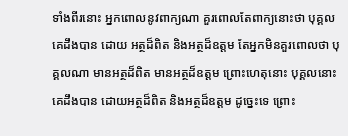ទាំងពីរនោះ អ្នកពោលនូវពាក្យណា គួរពោលតែពាក្យនោះថា បុគ្គលគេដឹងបាន ដោយ អត្ថដ៏ពិត និងអត្ថដ៏ឧត្តម តែអ្នកមិនគួរពោលថា បុគ្គលណា មានអត្ថដ៏ពិត មានអត្ថដ៏ឧត្តម ព្រោះហេតុនោះ បុគ្គលនោះ គេដឹងបាន ដោយអត្ថដ៏ពិត និងអត្ថដ៏ឧត្តម ដូច្នេះទេ ព្រោះ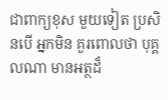ជាពាក្យខុស មួយទៀត ប្រសិនបើ អ្នកមិន គួរពោលថា បុគ្គលណា មានអត្ថដ៏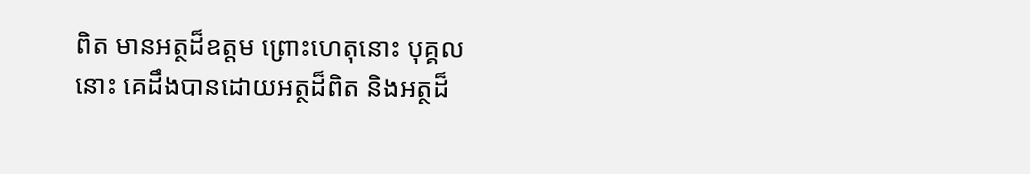ពិត មានអត្ថដ៏ឧត្តម ព្រោះហេតុនោះ បុគ្គលនោះ គេដឹងបានដោយអត្ថដ៏ពិត និងអត្ថដ៏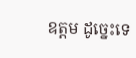ឧត្តម ដូច្នេះទេ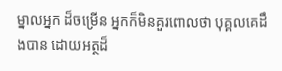ម្នាលអ្នក ដ៏ចម្រើន អ្នកក៏មិនគួរពោលថា បុគ្គលគេដឹងបាន ដោយអត្ថដ៏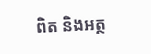ពិត និងអត្ថ